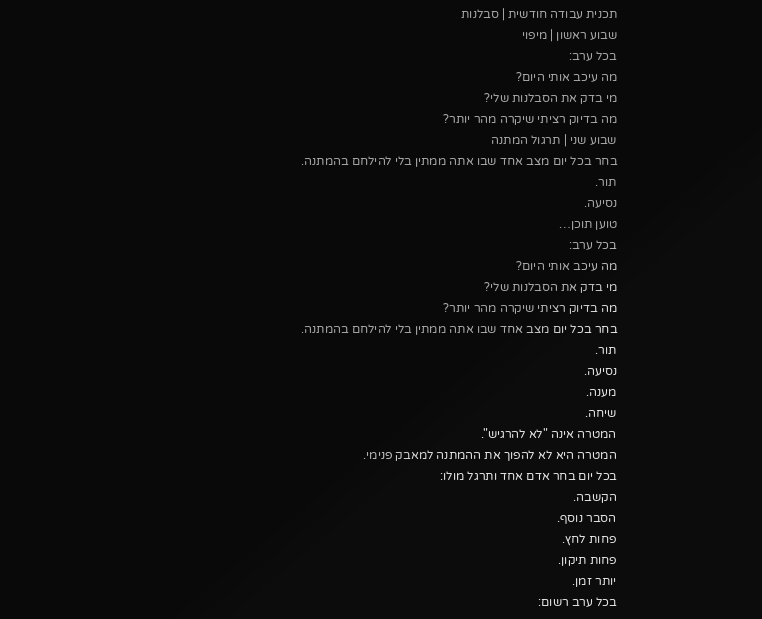תכנית עבודה חודשית | סבלנות
שבוע ראשון | מיפוי
בכל ערב:
מה עיכב אותי היום?
מי בדק את הסבלנות שלי?
מה בדיוק רציתי שיקרה מהר יותר?
שבוע שני | תרגול המתנה
בחר בכל יום מצב אחד שבו אתה ממתין בלי להילחם בהמתנה.
תור.
נסיעה.
טוען תוכן…
בכל ערב:
מה עיכב אותי היום?
מי בדק את הסבלנות שלי?
מה בדיוק רציתי שיקרה מהר יותר?
בחר בכל יום מצב אחד שבו אתה ממתין בלי להילחם בהמתנה.
תור.
נסיעה.
מענה.
שיחה.
המטרה אינה "לא להרגיש".
המטרה היא לא להפוך את ההמתנה למאבק פנימי.
בכל יום בחר אדם אחד ותרגל מולו:
הקשבה.
הסבר נוסף.
פחות לחץ.
פחות תיקון.
יותר זמן.
בכל ערב רשום: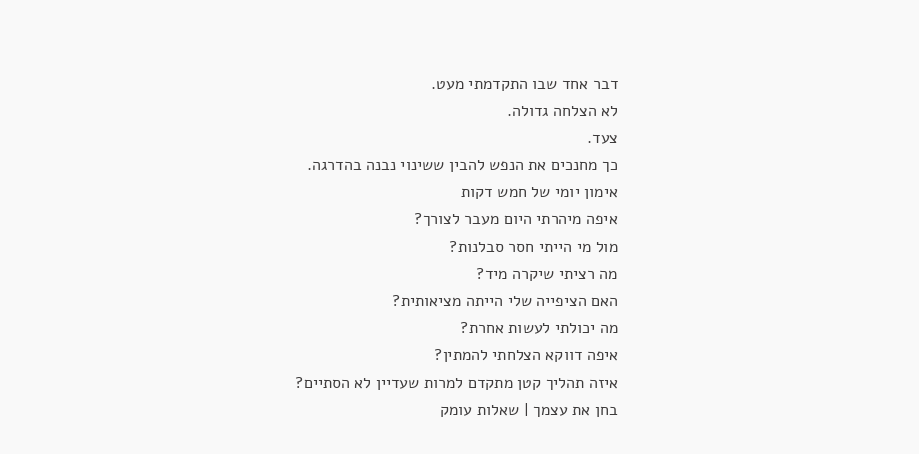דבר אחד שבו התקדמתי מעט.
לא הצלחה גדולה.
צעד.
כך מחנכים את הנפש להבין ששינוי נבנה בהדרגה.
אימון יומי של חמש דקות
איפה מיהרתי היום מעבר לצורך?
מול מי הייתי חסר סבלנות?
מה רציתי שיקרה מיד?
האם הציפייה שלי הייתה מציאותית?
מה יכולתי לעשות אחרת?
איפה דווקא הצלחתי להמתין?
איזה תהליך קטן מתקדם למרות שעדיין לא הסתיים?
בחן את עצמך | שאלות עומק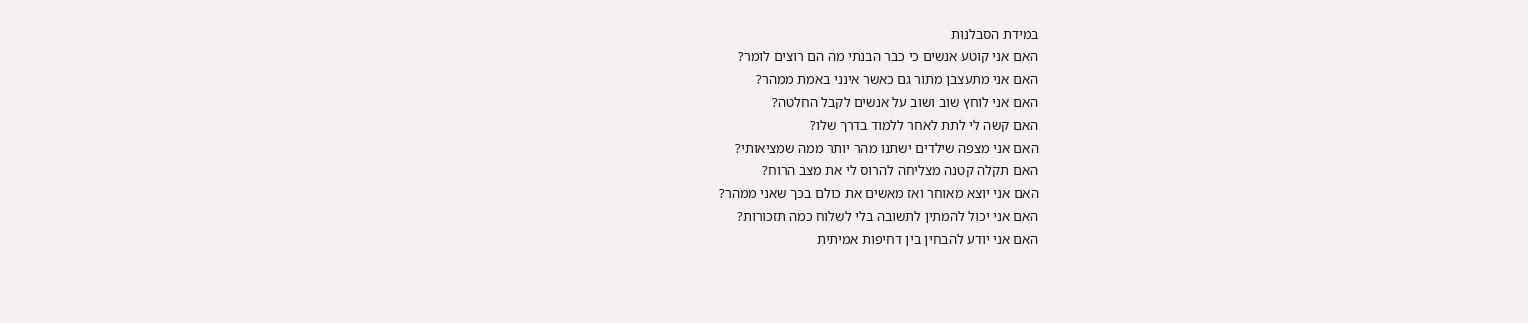במידת הסבלנות
האם אני קוטע אנשים כי כבר הבנתי מה הם רוצים לומר?
האם אני מתעצבן מתור גם כאשר אינני באמת ממהר?
האם אני לוחץ שוב ושוב על אנשים לקבל החלטה?
האם קשה לי לתת לאחר ללמוד בדרך שלו?
האם אני מצפה שילדים ישתנו מהר יותר ממה שמציאותי?
האם תקלה קטנה מצליחה להרוס לי את מצב הרוח?
האם אני יוצא מאוחר ואז מאשים את כולם בכך שאני ממהר?
האם אני יכול להמתין לתשובה בלי לשלוח כמה תזכורות?
האם אני יודע להבחין בין דחיפות אמיתית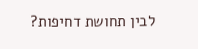לבין תחושת דחיפות?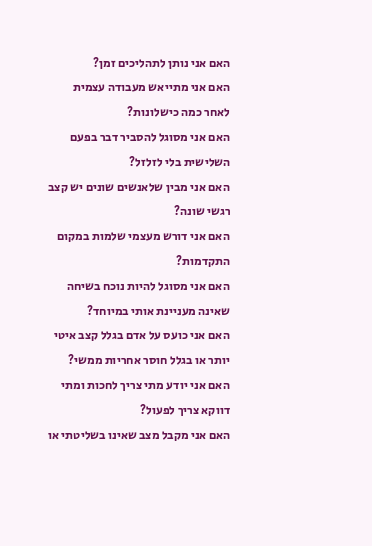האם אני נותן לתהליכים זמן?
האם אני מתייאש מעבודה עצמית לאחר כמה כישלונות?
האם אני מסוגל להסביר דבר בפעם השלישית בלי לזלזל?
האם אני מבין שלאנשים שונים יש קצב רגשי שונה?
האם אני דורש מעצמי שלמות במקום התקדמות?
האם אני מסוגל להיות נוכח בשיחה שאינה מעניינת אותי במיוחד?
האם אני כועס על אדם בגלל קצב איטי יותר או בגלל חוסר אחריות ממשי?
האם אני יודע מתי צריך לחכות ומתי דווקא צריך לפעול?
האם אני מקבל מצב שאינו בשליטתי או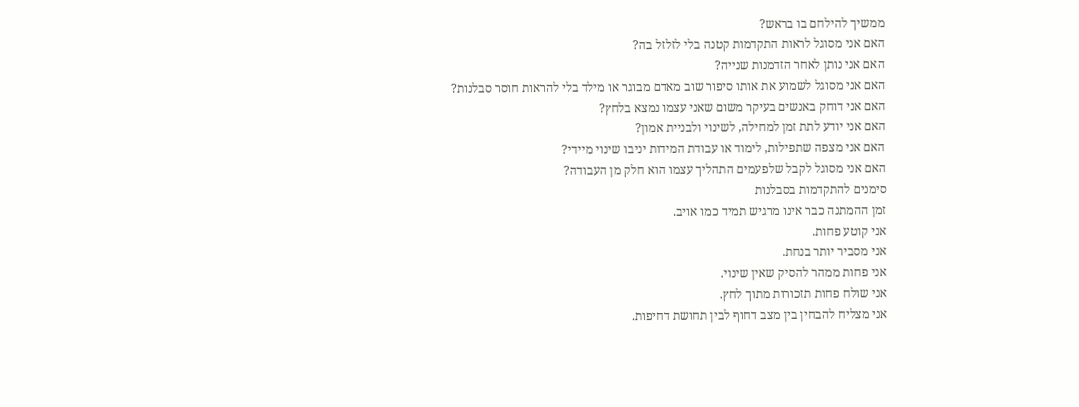ממשיך להילחם בו בראש?
האם אני מסוגל לראות התקדמות קטנה בלי לזלזל בה?
האם אני נותן לאחר הזדמנות שנייה?
האם אני מסוגל לשמוע את אותו סיפור שוב מאדם מבוגר או מילד בלי להראות חוסר סבלנות?
האם אני דוחק באנשים בעיקר משום שאני עצמו נמצא בלחץ?
האם אני יודע לתת זמן למחילה, לשינוי ולבניית אמון?
האם אני מצפה שתפילות, לימוד או עבודת המידות יניבו שינוי מיידי?
האם אני מסוגל לקבל שלפעמים התהליך עצמו הוא חלק מן העבודה?
סימנים להתקדמות בסבלנות
זמן ההמתנה כבר אינו מרגיש תמיד כמו אויב.
אני קוטע פחות.
אני מסביר יותר בנחת.
אני פחות ממהר להסיק שאין שינוי.
אני שולח פחות תזכורות מתוך לחץ.
אני מצליח להבחין בין מצב דחוף לבין תחושת דחיפות.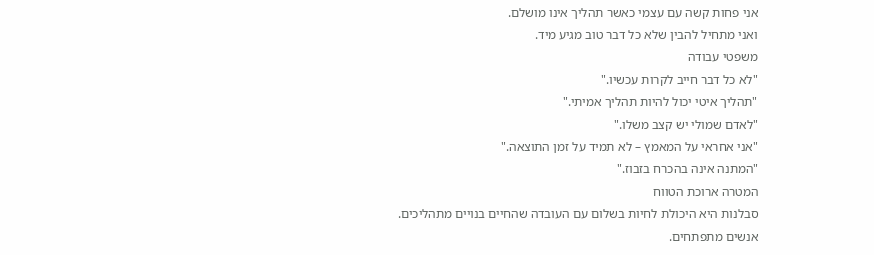אני פחות קשה עם עצמי כאשר תהליך אינו מושלם.
ואני מתחיל להבין שלא כל דבר טוב מגיע מיד.
משפטי עבודה
"לא כל דבר חייב לקרות עכשיו."
"תהליך איטי יכול להיות תהליך אמיתי."
"לאדם שמולי יש קצב משלו."
"אני אחראי על המאמץ – לא תמיד על זמן התוצאה."
"המתנה אינה בהכרח בזבוז."
המטרה ארוכת הטווח
סבלנות היא היכולת לחיות בשלום עם העובדה שהחיים בנויים מתהליכים.
אנשים מתפתחים.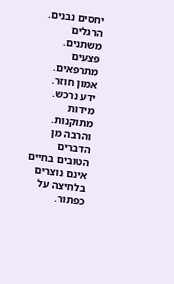יחסים נבנים.
הרגלים משתנים.
פצעים מתרפאים.
אמון חוזר.
ידע נרכש.
מידות מתוקנות.
והרבה מן הדברים הטובים בחיים אינם נוצרים בלחיצה על כפתור.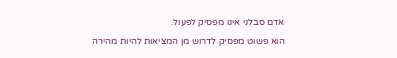אדם סבלני אינו מפסיק לפעול.
הוא פשוט מפסיק לדרוש מן המציאות להיות מהירה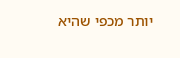יותר מכפי שהיא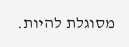מסוגלת להיות.